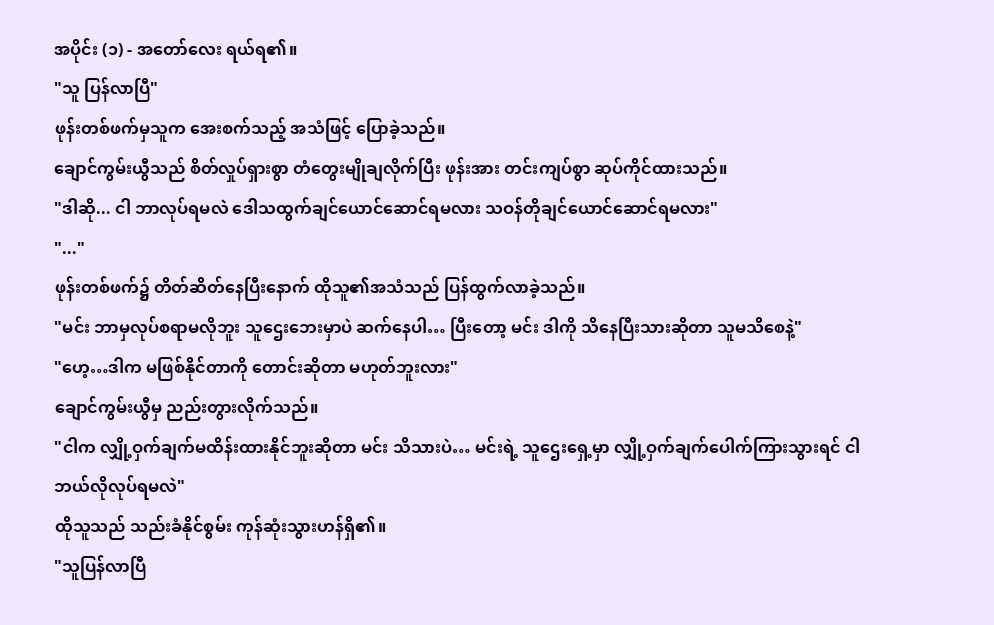အပိုင်း (၁) - အတော်လေး ရယ်ရ၏။
"သူ ပြန်လာပြီ"
ဖုန်းတစ်ဖက်မှသူက အေးစက်သည့် အသံဖြင့် ပြောခဲ့သည်။
ချောင်ကွမ်းယွီသည် စိတ်လှုပ်ရှားစွာ တံတွေးမျိုချလိုက်ပြီး ဖုန်းအား တင်းကျပ်စွာ ဆုပ်ကိုင်ထားသည်။
"ဒါဆို... ငါ ဘာလုပ်ရမလဲ ဒေါသထွက်ချင်ယောင်ဆောင်ရမလား သဝန်တိုချင်ယောင်ဆောင်ရမလား"
"..."
ဖုန်းတစ်ဖက်၌ တိတ်ဆိတ်နေပြီးနောက် ထိုသူ၏အသံသည် ပြန်ထွက်လာခဲ့သည်။
"မင်း ဘာမှလုပ်စရာမလိုဘူး သူဌေးဘေးမှာပဲ ဆက်နေပါ… ပြီးတော့ မင်း ဒါကို သိနေပြီးသားဆိုတာ သူမသိစေနဲ့"
"ဟေ့…ဒါက မဖြစ်နိုင်တာကို တောင်းဆိုတာ မဟုတ်ဘူးလား"
ချောင်ကွမ်းယွီမှ ညည်းတွားလိုက်သည်။
"ငါက လျှို့ဝှက်ချက်မထိန်းထားနိုင်ဘူးဆိုတာ မင်း သိသားပဲ… မင်းရဲ့ သူဌေးရှေ့မှာ လျှို့ဝှက်ချက်ပေါက်ကြားသွားရင် ငါ ဘယ်လိုလုပ်ရမလဲ"
ထိုသူသည် သည်းခံနိုင်စွမ်း ကုန်ဆုံးသွားဟန်ရှိ၏။
"သူပြန်လာပြီ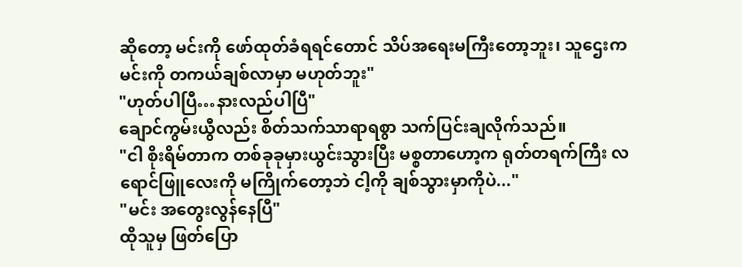ဆိုတော့ မင်းကို ဖော်ထုတ်ခံရရင်တောင် သိပ်အရေးမကြီးတော့ဘူး၊ သူဌေးက မင်းကို တကယ်ချစ်လာမှာ မဟုတ်ဘူး"
"ဟုတ်ပါပြီ…နားလည်ပါပြီ"
ချောင်ကွမ်းယွီလည်း စိတ်သက်သာရာရစွာ သက်ပြင်းချလိုက်သည်။
"ငါ စိုးရိမ်တာက တစ်ခုခုမှားယွင်းသွားပြီး မစ္စတာဟော့က ရုတ်တရက်ကြီး လရောင်ဖြူလေးကို မကြိုက်တော့ဘဲ ငါ့ကို ချစ်သွားမှာကိုပဲ..."
"မင်း အတွေးလွန်နေပြီ"
ထိုသူမှ ဖြတ်ပြော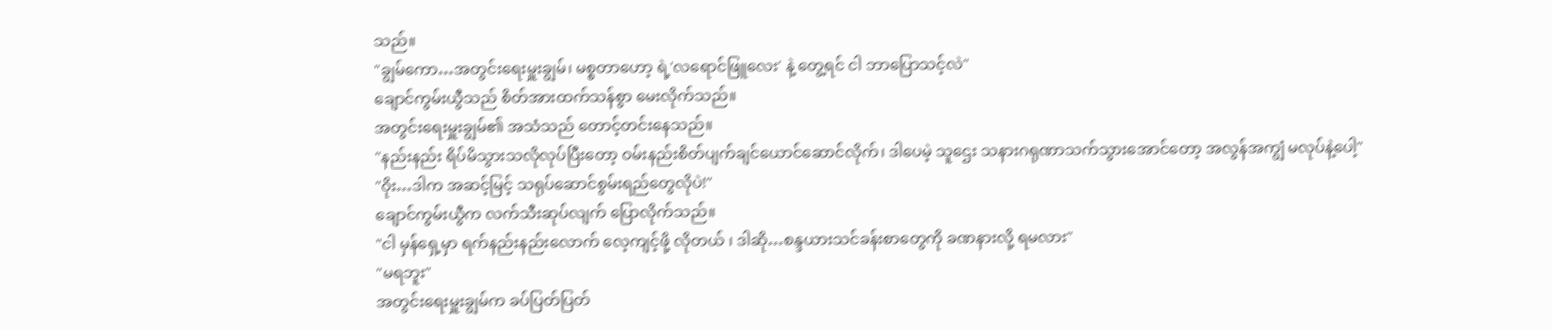သည်။
"ချွမ်ကော…အတွင်းရေးမှူးချွမ်၊ မစ္စတာဟော့ ရဲ့'လရောင်ဖြူလေး' နဲ့ တွေ့ရင် ငါ ဘာပြောသင့်လဲ"
ချောင်ကွမ်းယွီသည် စိတ်အားထက်သန်စွာ မေးလိုက်သည်။
အတွင်းရေးမှူးချွမ်၏ အသံသည် တောင့်တင်းနေသည်။
"နည်းနည်း ရိပ်မိသွားသလိုလုပ်ပြီးတော့ ဝမ်းနည်းစိတ်ပျက်ချင်ယောင်ဆောင်လိုက်၊ ဒါပေမဲ့ သူဌေး သနားဂရုဏာသက်သွားအောင်တော့ အလွန်အကျွံ မလုပ်နဲ့ပေါ့"
"ဝိုး…ဒါက အဆင့်မြင့် သရုပ်ဆောင်စွမ်းရည်တွေလိုပဲ!"
ချောင်ကွမ်းယွီက လက်သီးဆုပ်လျက် ပြောလိုက်သည်။
"ငါ မှန်ရှေ့မှာ ရက်နည်းနည်းလောက် လေ့ကျင့်ဖို့ လိုတယ် ၊ ဒါဆို…စန္ဒယားသင်ခန်းစာတွေကို ခဏနားလို့ ရမလား"
"မရဘူး"
အတွင်းရေးမှူးချွမ်က ခပ်ပြတ်ပြတ်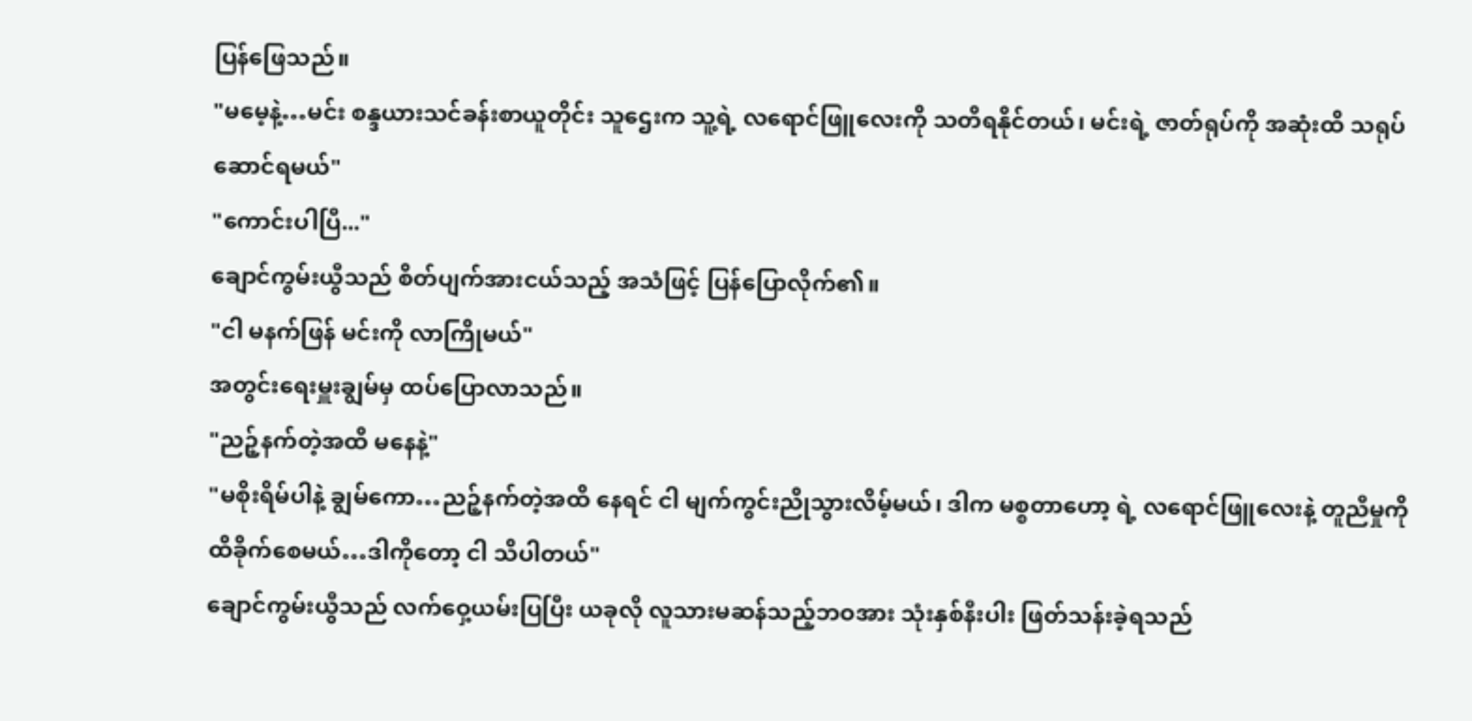ပြန်ဖြေသည်။
"မမေ့နဲ့…မင်း စန္ဒယားသင်ခန်းစာယူတိုင်း သူဌေးက သူ့ရဲ့ လရောင်ဖြူလေးကို သတိရနိုင်တယ်၊ မင်းရဲ့ ဇာတ်ရုပ်ကို အဆုံးထိ သရုပ်ဆောင်ရမယ်"
"ကောင်းပါပြီ..."
ချောင်ကွမ်းယွီသည် စိတ်ပျက်အားငယ်သည့် အသံဖြင့် ပြန်ပြောလိုက်၏။
"ငါ မနက်ဖြန် မင်းကို လာကြိုမယ်"
အတွင်းရေးမှူးချွမ်မှ ထပ်ပြောလာသည်။
"ညဉ့်နက်တဲ့အထိ မနေနဲ့"
"မစိုးရိမ်ပါနဲ့ ချွမ်ကော…ညဉ့်နက်တဲ့အထိ နေရင် ငါ မျက်ကွင်းညိုသွားလိမ့်မယ်၊ ဒါက မစ္စတာဟော့ ရဲ့ လရောင်ဖြူလေးနဲ့ တူညီမှုကို ထိခိုက်စေမယ်…ဒါကိုတော့ ငါ သိပါတယ်"
ချောင်ကွမ်းယွီသည် လက်ဝှေ့ယမ်းပြပြီး ယခုလို လူသားမဆန်သည့်ဘဝအား သုံးနှစ်နီးပါး ဖြတ်သန်းခဲ့ရသည်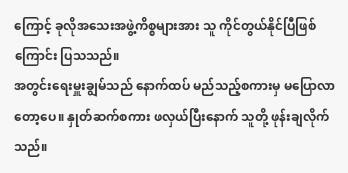ကြောင့် ခုလိုအသေးအဖွဲ့ကိစ္စများအား သူ ကိုင်တွယ်နိုင်ပြီဖြစ်ကြောင်း ပြသသည်။
အတွင်းရေးမှူးချွမ်သည် နောက်ထပ် မည်သည့်စကားမှ မပြောလာတော့ပေ။ နှုတ်ဆက်စကား ဖလှယ်ပြီးနောက် သူတို့ ဖုန်းချလိုက်သည်။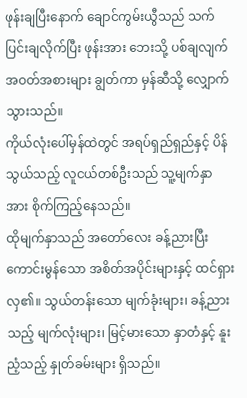ဖုန်းချပြီးနောက် ချောင်ကွမ်းယွီသည် သက်ပြင်းချလိုက်ပြီး ဖုန်းအား ဘေးသို့ ပစ်ချလျက် အဝတ်အစားများ ချွတ်ကာ မှန်ဆီသို့ လျှောက်သွားသည်။
ကိုယ်လုံးပေါ်မှန်ထဲတွင် အရပ်ရှည်ရှည်နှင့် ပိန်သွယ်သည့် လူငယ်တစ်ဦးသည် သူ့မျက်နှာအား စိုက်ကြည့်နေသည်။
ထိုမျက်နှာသည် အတော်လေး ခန့်ညားပြီး ကောင်းမွန်သော အစိတ်အပိုင်းများနှင့် ထင်ရှားလှ၏။ သွယ်တန်းသော မျက်ခုံးများ၊ ခန့်ညားသည့် မျက်လုံးများ၊ မြင့်မားသော နှာတံနှင့် နူးညံ့သည့် နှုတ်ခမ်းများ ရှိသည်။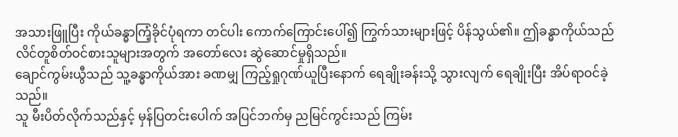အသားဖြူပြီး ကိုယ်ခန္ဓာကြံ့ခိုင်ပုံရကာ တင်ပါး ကောက်ကြောင်းပေါ်၍ ကြွက်သားများဖြင့် ပိန်သွယ်၏။ ဤခန္ဓာကိုယ်သည် လိင်တူစိတ်ဝင်စားသူများအတွက် အတော်လေး ဆွဲဆောင်မှုရှိသည်။
ချောင်ကွမ်းယွီသည် သူ့ခန္ဓာကိုယ်အား ခဏမျှ ကြည့်ရှုဂုဏ်ယူပြီးနောက် ရေချိုးခန်းသို့ သွားလျက် ရေချိုးပြီး အိပ်ရာဝင်ခဲ့သည်။
သူ မီးပိတ်လိုက်သည်နှင့် မှန်ပြတင်းပေါက် အပြင်ဘက်မှ ညမြင်ကွင်းသည် ကြမ်း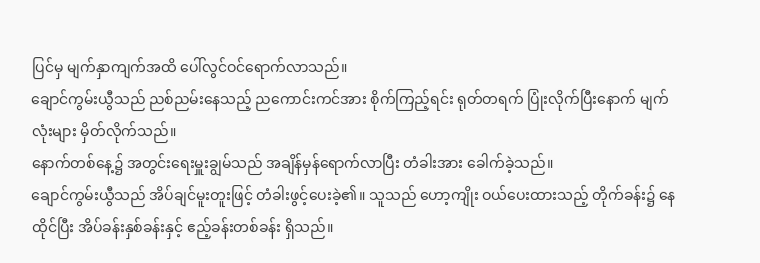ပြင်မှ မျက်နှာကျက်အထိ ပေါ်လွင်ဝင်ရောက်လာသည်။
ချောင်ကွမ်းယွီသည် ညစ်ညမ်းနေသည့် ညကောင်းကင်အား စိုက်ကြည့်ရင်း ရုတ်တရက် ပြုံးလိုက်ပြီးနောက် မျက်လုံးများ မှိတ်လိုက်သည်။
နောက်တစ်နေ့၌ အတွင်းရေးမှူးချွမ်သည် အချိန်မှန်ရောက်လာပြီး တံခါးအား ခေါက်ခဲ့သည်။
ချောင်ကွမ်းယွီသည် အိပ်ချင်မူးတူးဖြင့် တံခါးဖွင့်ပေးခဲ့၏။ သူသည် ဟော့ကျိုး ဝယ်ပေးထားသည့် တိုက်ခန်း၌ နေထိုင်ပြီး အိပ်ခန်းနှစ်ခန်းနှင့် ဧည့်ခန်းတစ်ခန်း ရှိသည်။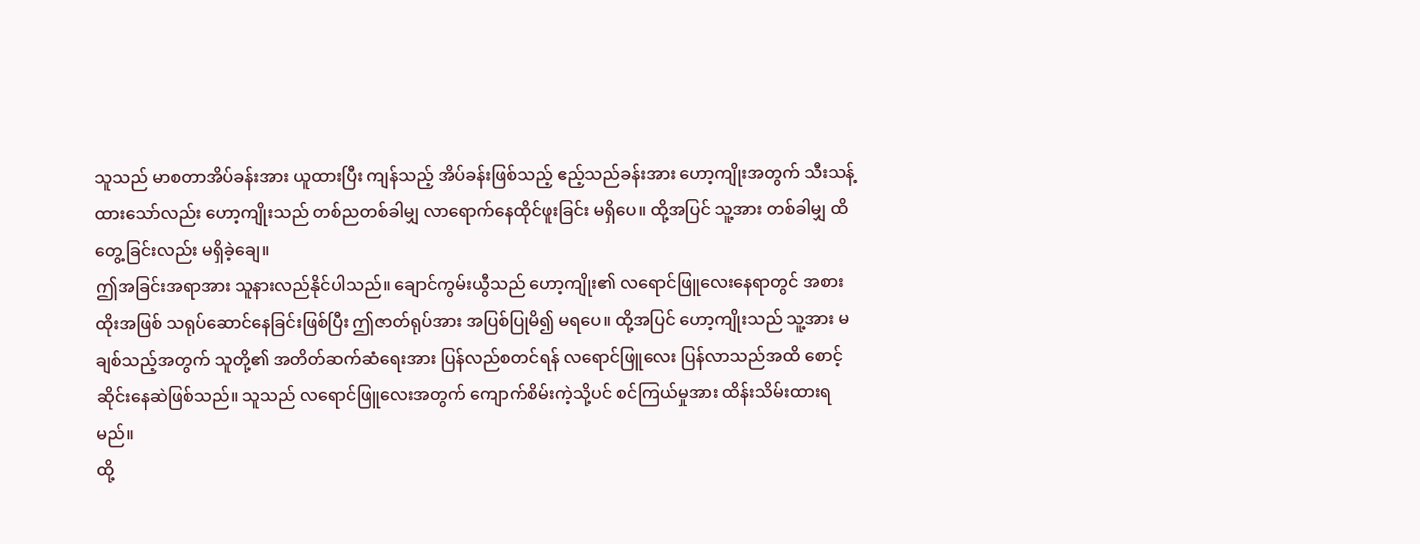သူသည် မာစတာအိပ်ခန်းအား ယူထားပြီး ကျန်သည့် အိပ်ခန်းဖြစ်သည့် ဧည့်သည်ခန်းအား ဟော့ကျိုးအတွက် သီးသန့်ထားသော်လည်း ဟော့ကျိုးသည် တစ်ညတစ်ခါမျှ လာရောက်နေထိုင်ဖူးခြင်း မရှိပေ။ ထို့အပြင် သူ့အား တစ်ခါမျှ ထိတွေ့ခြင်းလည်း မရှိခဲ့ချေ။
ဤအခြင်းအရာအား သူနားလည်နိုင်ပါသည်။ ချောင်ကွမ်းယွီသည် ဟော့ကျိုး၏ လရောင်ဖြူလေးနေရာတွင် အစားထိုးအဖြစ် သရုပ်ဆောင်နေခြင်းဖြစ်ပြီး ဤဇာတ်ရုပ်အား အပြစ်ပြုမိ၍ မရပေ။ ထို့အပြင် ဟော့ကျိုးသည် သူ့အား မချစ်သည့်အတွက် သူတို့၏ အတိတ်ဆက်ဆံရေးအား ပြန်လည်စတင်ရန် လရောင်ဖြူလေး ပြန်လာသည်အထိ စောင့်ဆိုင်းနေဆဲဖြစ်သည်။ သူသည် လရောင်ဖြူလေးအတွက် ကျောက်စိမ်းကဲ့သို့ပင် စင်ကြယ်မှုအား ထိန်းသိမ်းထားရမည်။
ထို့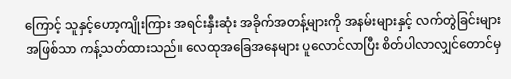ကြောင့် သူနှင့်ဟော့ကျိုးကြား အရင်းနှီးဆုံး အခိုက်အတန့်များကို အနမ်းများနှင့် လက်တွဲခြင်းများအဖြစ်သာ ကန့်သတ်ထားသည်။ လေထုအခြေအနေများ ပူလောင်လာပြီး စိတ်ပါလာလျှင်တောင်မှ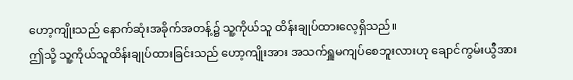ဟော့ကျိုးသည် နောက်ဆုံးအခိုက်အတန့်၌ သူ့ကိုယ်သူ ထိန်းချုပ်ထားလေ့ရှိသည်။
ဤသို့ သူ့ကိုယ်သူထိန်းချုပ်ထားခြင်းသည် ဟော့ကျိုးအား အသက်ရှူမကျပ်စေဘူးလားဟု ချောင်ကွမ်းယွီအား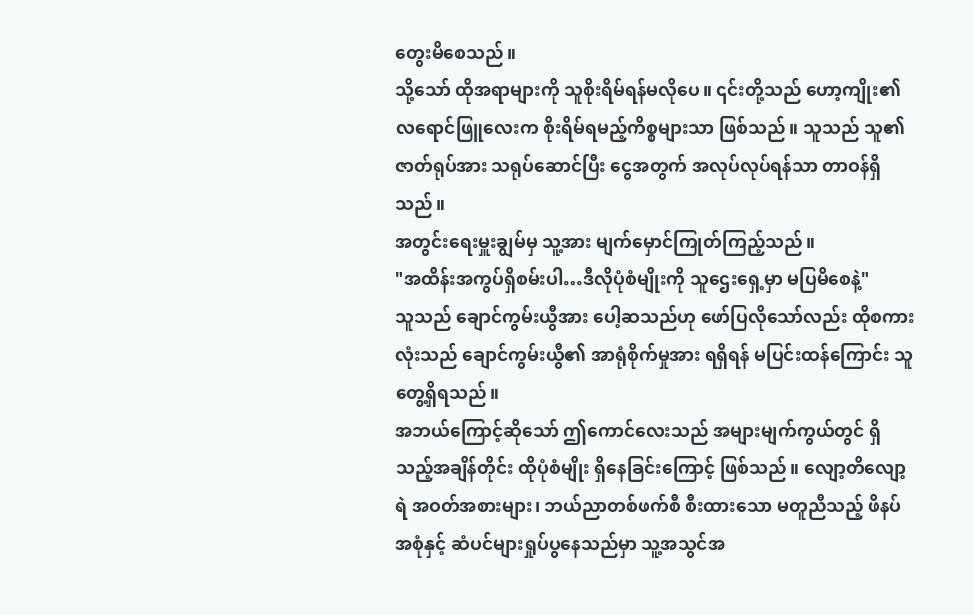တွေးမိစေသည်။
သို့သော် ထိုအရာများကို သူစိုးရိမ်ရန်မလိုပေ။ ၎င်းတို့သည် ဟော့ကျိုး၏ လရောင်ဖြူလေးက စိုးရိမ်ရမည့်ကိစ္စများသာ ဖြစ်သည်။ သူသည် သူ၏ဇာတ်ရုပ်အား သရုပ်ဆောင်ပြီး ငွေအတွက် အလုပ်လုပ်ရန်သာ တာဝန်ရှိသည်။
အတွင်းရေးမှူးချွမ်မှ သူ့အား မျက်မှောင်ကြုတ်ကြည့်သည်။
"အထိန်းအကွပ်ရှိစမ်းပါ…ဒီလိုပုံစံမျိုးကို သူဌေးရှေ့မှာ မပြမိစေနဲ့"
သူသည် ချောင်ကွမ်းယွီအား ပေါ့ဆသည်ဟု ဖော်ပြလိုသော်လည်း ထိုစကားလုံးသည် ချောင်ကွမ်းယွီ၏ အာရုံစိုက်မှုအား ရရှိရန် မပြင်းထန်ကြောင်း သူ တွေ့ရှိရသည်။
အဘယ်ကြောင့်ဆိုသော် ဤကောင်လေးသည် အများမျက်ကွယ်တွင် ရှိသည့်အချိန်တိုင်း ထိုပုံစံမျိုး ရှိနေခြင်းကြောင့် ဖြစ်သည်။ လျော့တိလျော့ရဲ အဝတ်အစားများ၊ ဘယ်ညာတစ်ဖက်စီ စီးထားသော မတူညီသည့် ဖိနပ်အစုံနှင့် ဆံပင်များရှုပ်ပွနေသည်မှာ သူ့အသွင်အ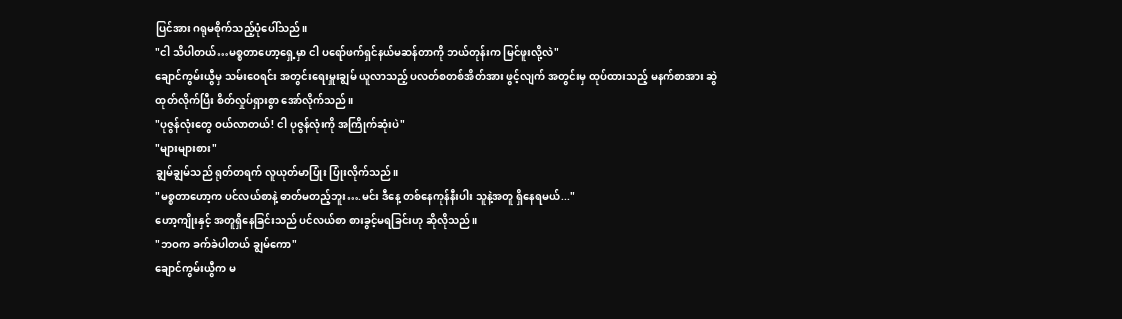ပြင်အား ဂရုမစိုက်သည့်ပုံပေါ်သည်။
"ငါ သိပါတယ်…မစ္စတာဟော့ရှေ့မှာ ငါ ပရော်ဖက်ရှင်နယ်မဆန်တာကို ဘယ်တုန်းက မြင်ဖူးလို့လဲ"
ချောင်ကွမ်းယွီမှ သမ်းဝေရင်း အတွင်းရေးမှူးချွမ် ယူလာသည့် ပလတ်စတစ်အိတ်အား ဖွင့်လျက် အတွင်းမှ ထုပ်ထားသည့် မနက်စာအား ဆွဲထုတ်လိုက်ပြီး စိတ်လှုပ်ရှားစွာ အော်လိုက်သည်။
"ပုဇွန်လုံးတွေ ဝယ်လာတယ်! ငါ ပုဇွန်လုံးကို အကြိုက်ဆုံးပဲ"
"များများစား"
ချွမ်ချွမ်သည် ရုတ်တရက် လူယုတ်မာပြုံး ပြုံးလိုက်သည်။
"မစ္စတာဟော့က ပင်လယ်စာနဲ့ ဓာတ်မတည့်ဘူး….မင်း ဒီနေ့ တစ်နေကုန်နီးပါး သူနဲ့အတူ ရှိနေရမယ်..."
ဟော့ကျိုးနှင့် အတူရှိနေခြင်းသည် ပင်လယ်စာ စားခွင့်မရခြင်းဟု ဆိုလိုသည်။
"ဘဝက ခက်ခဲပါတယ် ချွမ်ကော"
ချောင်ကွမ်းယွီက မ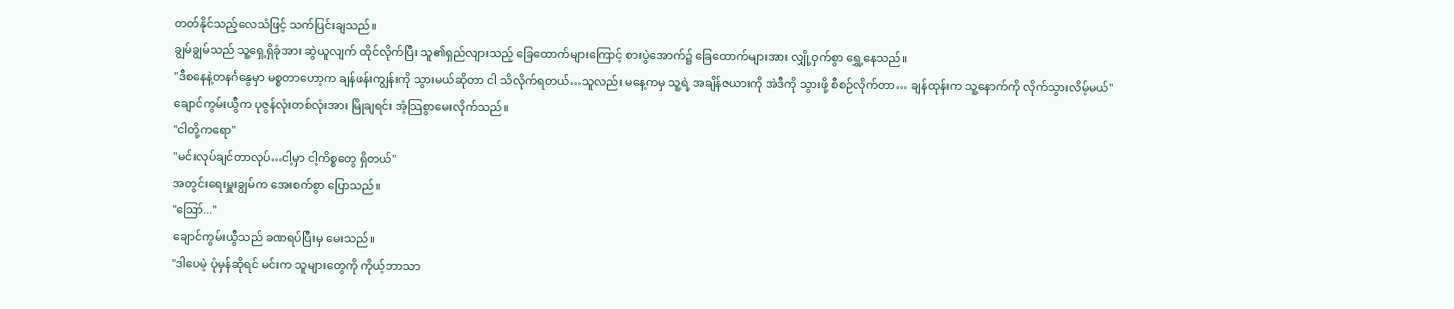တတ်နိုင်သည့်လေသံဖြင့် သက်ပြင်းချသည်။
ချွမ်ချွမ်သည် သူ့ရှေ့ရှိခုံအား ဆွဲယူလျက် ထိုင်လိုက်ပြီး သူ၏ရှည်လျားသည့် ခြေထောက်များကြောင့် စားပွဲအောက်၌ ခြေထောက်များအား လျှို့ဝှက်စွာ ရွှေ့နေသည်။
"ဒီစနေနဲ့တနင်္ဂနွေမှာ မစ္စတာဟော့က ချန်ဖန်းကျွန်းကို သွားမယ်ဆိုတာ ငါ သိလိုက်ရတယ်…သူလည်း မနေ့ကမှ သူ့ရဲ့ အချိန်ဇယားကို အဲဒီကို သွားဖို့ စီစဉ်လိုက်တာ… ချန်ထုန်းက သူ့နောက်ကို လိုက်သွားလိမ့်မယ်"
ချောင်ကွမ်းယွီက ပုဇွန်လုံးတစ်လုံးအား မြိုချရင်း အံ့သြစွာမေးလိုက်သည်။
"ငါတို့ကရော"
"မင်းလုပ်ချင်တာလုပ်…ငါ့မှာ ငါ့ကိစ္စတွေ ရှိတယ်"
အတွင်းရေးမှူးချွမ်က အေးစက်စွာ ပြောသည်။
"ဪ..."
ချောင်ကွမ်းယွီသည် ခဏရပ်ပြီးမှ မေးသည်။
"ဒါပေမဲ့ ပုံမှန်ဆိုရင် မင်းက သူများတွေကို ကိုယ့်ဘာသာ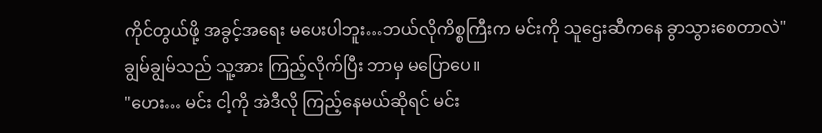ကိုင်တွယ်ဖို့ အခွင့်အရေး မပေးပါဘူး…ဘယ်လိုကိစ္စကြီးက မင်းကို သူဌေးဆီကနေ ခွာသွားစေတာလဲ"
ချွမ်ချွမ်သည် သူ့အား ကြည့်လိုက်ပြီး ဘာမှ မပြောပေ။
"ဟေး… မင်း ငါ့ကို အဲဒီလို ကြည့်နေမယ်ဆိုရင် မင်း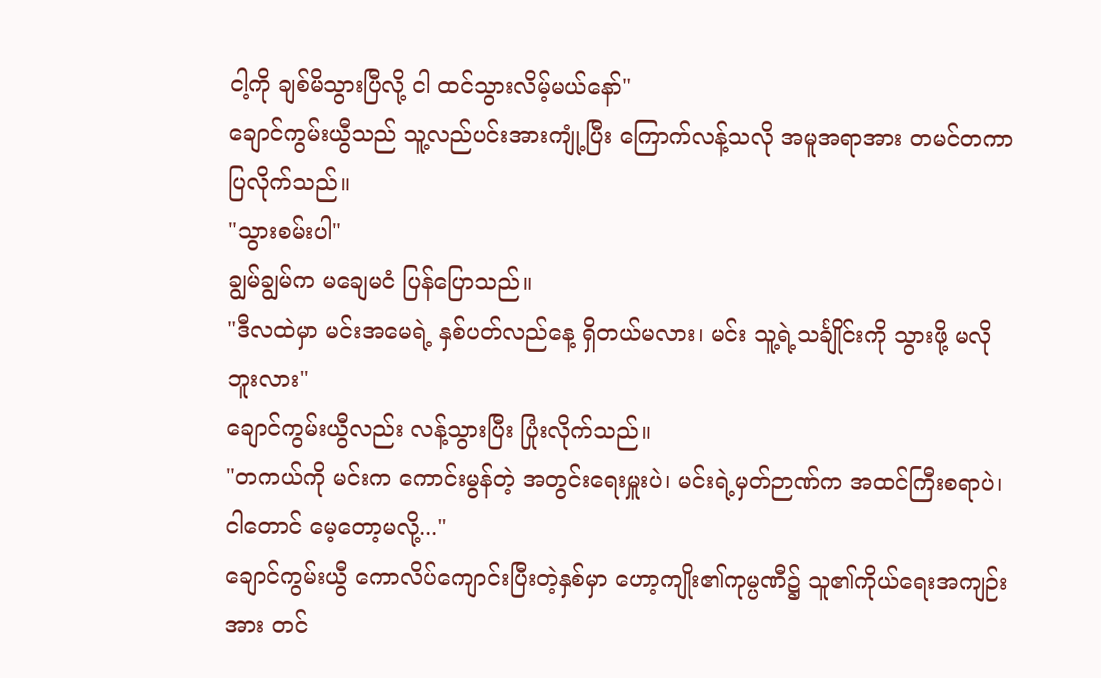ငါ့ကို ချစ်မိသွားပြီလို့ ငါ ထင်သွားလိမ့်မယ်နော်"
ချောင်ကွမ်းယွီသည် သူ့လည်ပင်းအားကျုံ့ပြီး ကြောက်လန့်သလို အမူအရာအား တမင်တကာ ပြလိုက်သည်။
"သွားစမ်းပါ"
ချွမ်ချွမ်က မချေမငံ ပြန်ပြောသည်။
"ဒီလထဲမှာ မင်းအမေရဲ့ နှစ်ပတ်လည်နေ့ ရှိတယ်မလား၊ မင်း သူ့ရဲ့သင်္ချိုင်းကို သွားဖို့ မလိုဘူးလား"
ချောင်ကွမ်းယွီလည်း လန့်သွားပြီး ပြုံးလိုက်သည်။
"တကယ်ကို မင်းက ကောင်းမွန်တဲ့ အတွင်းရေးမှူးပဲ၊ မင်းရဲ့မှတ်ဉာဏ်က အထင်ကြီးစရာပဲ၊ ငါတောင် မေ့တော့မလို့..."
ချောင်ကွမ်းယွီ ကောလိပ်ကျောင်းပြီးတဲ့နှစ်မှာ ဟော့ကျိုး၏ကုမ္ပဏီ၌ သူ၏ကိုယ်ရေးအကျဉ်းအား တင်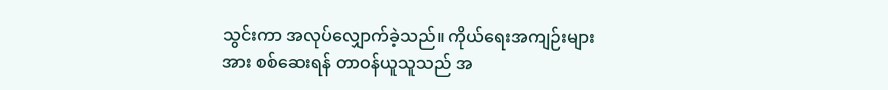သွင်းကာ အလုပ်လျှောက်ခဲ့သည်။ ကိုယ်ရေးအကျဉ်းများအား စစ်ဆေးရန် တာဝန်ယူသူသည် အ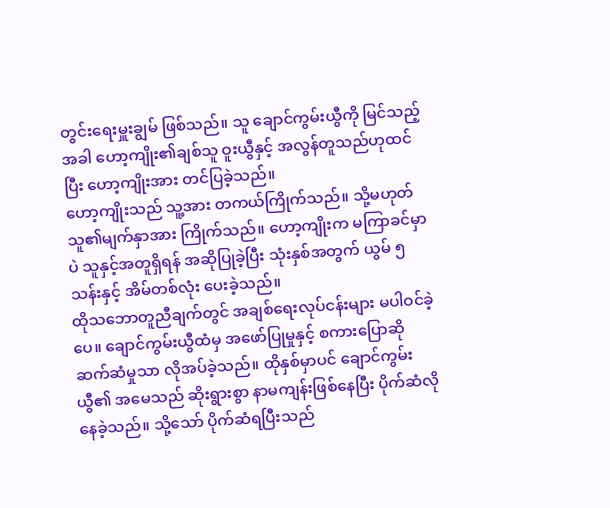တွင်းရေးမှူးချွမ် ဖြစ်သည်။ သူ ချောင်ကွမ်းယွီကို မြင်သည့်အခါ ဟော့ကျိုး၏ချစ်သူ ဝူးယွီနှင့် အလွန်တူသည်ဟုထင်ပြီး ဟော့ကျိုးအား တင်ပြခဲ့သည်။
ဟော့ကျိုးသည် သူ့အား တကယ်ကြိုက်သည်။ သို့မဟုတ် သူ၏မျက်နှာအား ကြိုက်သည်။ ဟော့ကျိုးက မကြာခင်မှာပဲ သူနှင့်အတူရှိရန် အဆိုပြုခဲ့ပြီး သုံးနှစ်အတွက် ယွမ် ၅ သန်းနှင့် အိမ်တစ်လုံး ပေးခဲ့သည်။
ထိုသဘောတူညီချက်တွင် အချစ်ရေးလုပ်ငန်းများ မပါဝင်ခဲ့ပေ။ ချောင်ကွမ်းယွီထံမှ အဖော်ပြုမှုနှင့် စကားပြောဆိုဆက်ဆံမှုသာ လိုအပ်ခဲ့သည်။ ထိုနှစ်မှာပင် ချောင်ကွမ်းယွီ၏ အမေသည် ဆိုးရွားစွာ နာမကျန်းဖြစ်နေပြီး ပိုက်ဆံလိုနေခဲ့သည်။ သို့သော် ပိုက်ဆံရပြီးသည်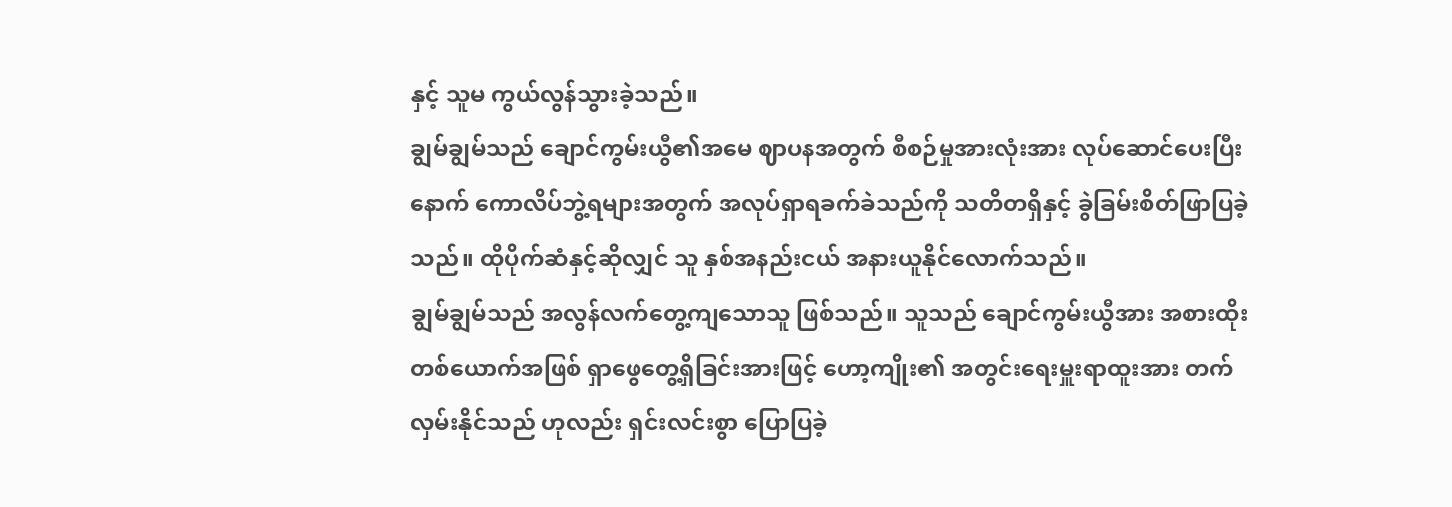နှင့် သူမ ကွယ်လွန်သွားခဲ့သည်။
ချွမ်ချွမ်သည် ချောင်ကွမ်းယွီ၏အမေ ဈာပနအတွက် စီစဉ်မှုအားလုံးအား လုပ်ဆောင်ပေးပြီးနောက် ကောလိပ်ဘွဲ့ရများအတွက် အလုပ်ရှာရခက်ခဲသည်ကို သတိတရှိနှင့် ခွဲခြမ်းစိတ်ဖြာပြခဲ့သည်။ ထိုပိုက်ဆံနှင့်ဆိုလျှင် သူ နှစ်အနည်းငယ် အနားယူနိုင်လောက်သည်။
ချွမ်ချွမ်သည် အလွန်လက်တွေ့ကျသောသူ ဖြစ်သည်။ သူသည် ချောင်ကွမ်းယွီအား အစားထိုးတစ်ယောက်အဖြစ် ရှာဖွေတွေ့ရှိခြင်းအားဖြင့် ဟော့ကျိုး၏ အတွင်းရေးမှူးရာထူးအား တက်လှမ်းနိုင်သည် ဟုလည်း ရှင်းလင်းစွာ ပြောပြခဲ့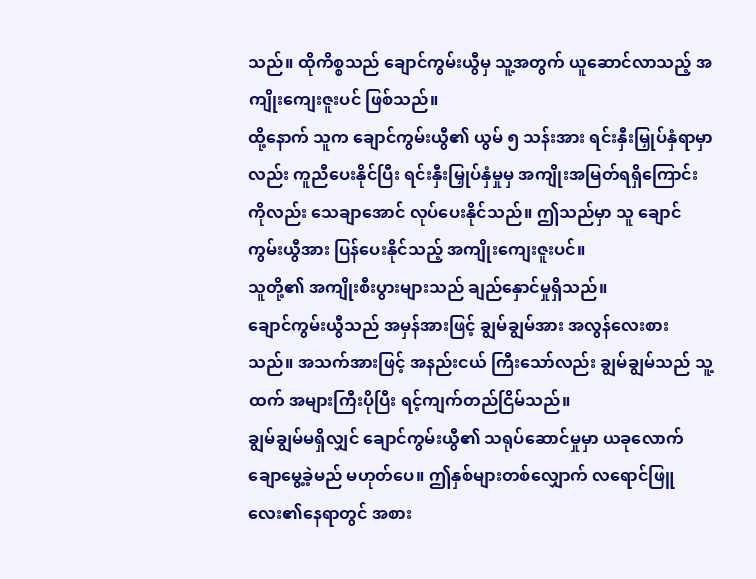သည်။ ထိုကိစ္စသည် ချောင်ကွမ်းယွီမှ သူ့အတွက် ယူဆောင်လာသည့် အကျိုးကျေးဇူးပင် ဖြစ်သည်။
ထို့နောက် သူက ချောင်ကွမ်းယွီ၏ ယွမ် ၅ သန်းအား ရင်းနှီးမြှုပ်နှံရာမှာလည်း ကူညီပေးနိုင်ပြီး ရင်းနှီးမြှုပ်နှံမှုမှ အကျိုးအမြတ်ရရှိကြောင်းကိုလည်း သေချာအောင် လုပ်ပေးနိုင်သည်။ ဤသည်မှာ သူ ချောင်ကွမ်းယွီအား ပြန်ပေးနိုင်သည့် အကျိုးကျေးဇူးပင်။
သူတို့၏ အကျိုးစီးပွားများသည် ချည်နှောင်မှုရှိသည်။
ချောင်ကွမ်းယွီသည် အမှန်အားဖြင့် ချွမ်ချွမ်အား အလွန်လေးစားသည်။ အသက်အားဖြင့် အနည်းငယ် ကြီးသော်လည်း ချွမ်ချွမ်သည် သူ့ထက် အများကြီးပိုပြီး ရင့်ကျက်တည်ငြိမ်သည်။
ချွမ်ချွမ်မရှိလျှင် ချောင်ကွမ်းယွီ၏ သရုပ်ဆောင်မှုမှာ ယခုလောက် ချောမွေ့ခဲ့မည် မဟုတ်ပေ။ ဤနှစ်များတစ်လျှောက် လရောင်ဖြူလေး၏နေရာတွင် အစား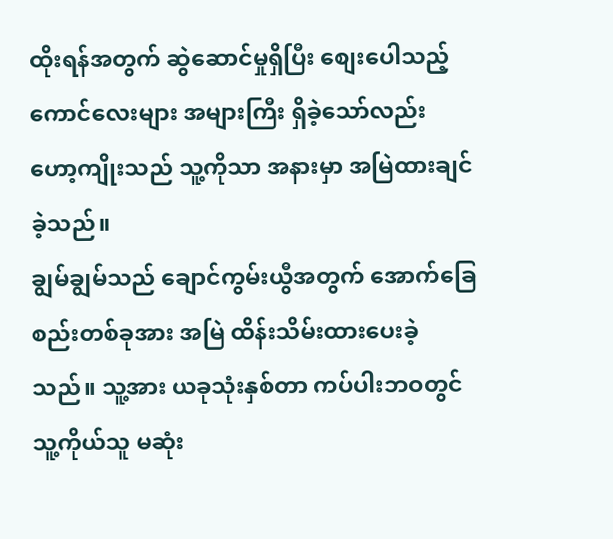ထိုးရန်အတွက် ဆွဲဆောင်မှုရှိပြီး စျေးပေါသည့် ကောင်လေးများ အများကြီး ရှိခဲ့သော်လည်း ဟော့ကျိုးသည် သူ့ကိုသာ အနားမှာ အမြဲထားချင်ခဲ့သည်။
ချွမ်ချွမ်သည် ချောင်ကွမ်းယွီအတွက် အောက်ခြေစည်းတစ်ခုအား အမြဲ ထိန်းသိမ်းထားပေးခဲ့သည်။ သူ့အား ယခုသုံးနှစ်တာ ကပ်ပါးဘဝတွင် သူ့ကိုယ်သူ မဆုံး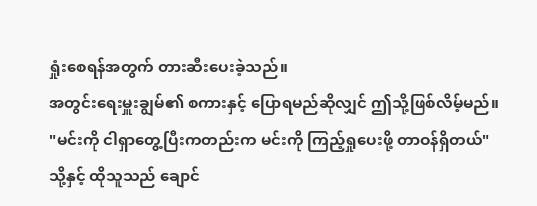ရှုံးစေရန်အတွက် တားဆီးပေးခဲ့သည်။
အတွင်းရေးမှူးချွမ်၏ စကားနှင့် ပြောရမည်ဆိုလျှင် ဤသို့ဖြစ်လိမ့်မည်။
"မင်းကို ငါရှာတွေ့ပြီးကတည်းက မင်းကို ကြည့်ရှုပေးဖို့ တာဝန်ရှိတယ်"
သို့နှင့် ထိုသူသည် ချောင်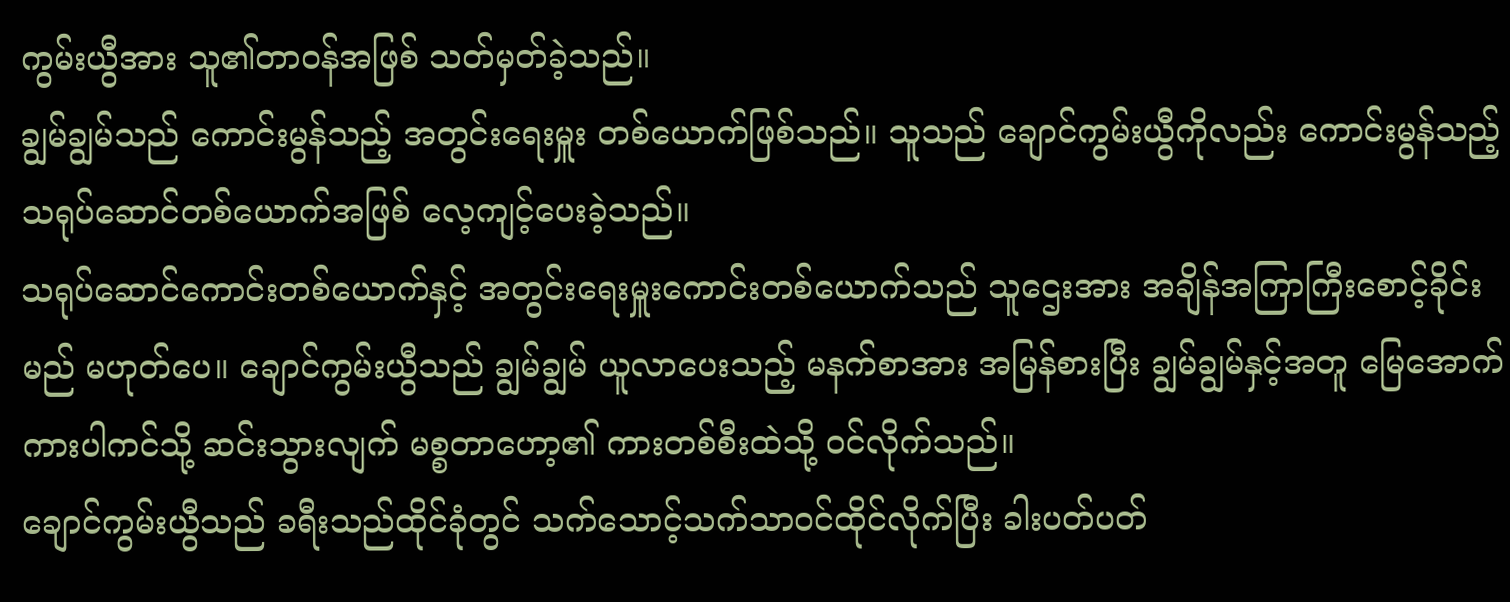ကွမ်းယွီအား သူ၏တာဝန်အဖြစ် သတ်မှတ်ခဲ့သည်။
ချွမ်ချွမ်သည် ကောင်းမွန်သည့် အတွင်းရေးမှူး တစ်ယောက်ဖြစ်သည်။ သူသည် ချောင်ကွမ်းယွီကိုလည်း ကောင်းမွန်သည့် သရုပ်ဆောင်တစ်ယောက်အဖြစ် လေ့ကျင့်ပေးခဲ့သည်။
သရုပ်ဆောင်ကောင်းတစ်ယောက်နှင့် အတွင်းရေးမှူးကောင်းတစ်ယောက်သည် သူဌေးအား အချိန်အကြာကြီးစောင့်ခိုင်းမည် မဟုတ်ပေ။ ချောင်ကွမ်းယွီသည် ချွမ်ချွမ် ယူလာပေးသည့် မနက်စာအား အမြန်စားပြီး ချွမ်ချွမ်နှင့်အတူ မြေအောက်ကားပါကင်သို့ ဆင်းသွားလျက် မစ္စတာဟော့၏ ကားတစ်စီးထဲသို့ ဝင်လိုက်သည်။
ချောင်ကွမ်းယွီသည် ခရီးသည်ထိုင်ခုံတွင် သက်သောင့်သက်သာဝင်ထိုင်လိုက်ပြီး ခါးပတ်ပတ်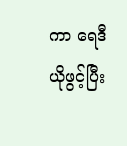ကာ ရေဒီယိုဖွင့်ပြီး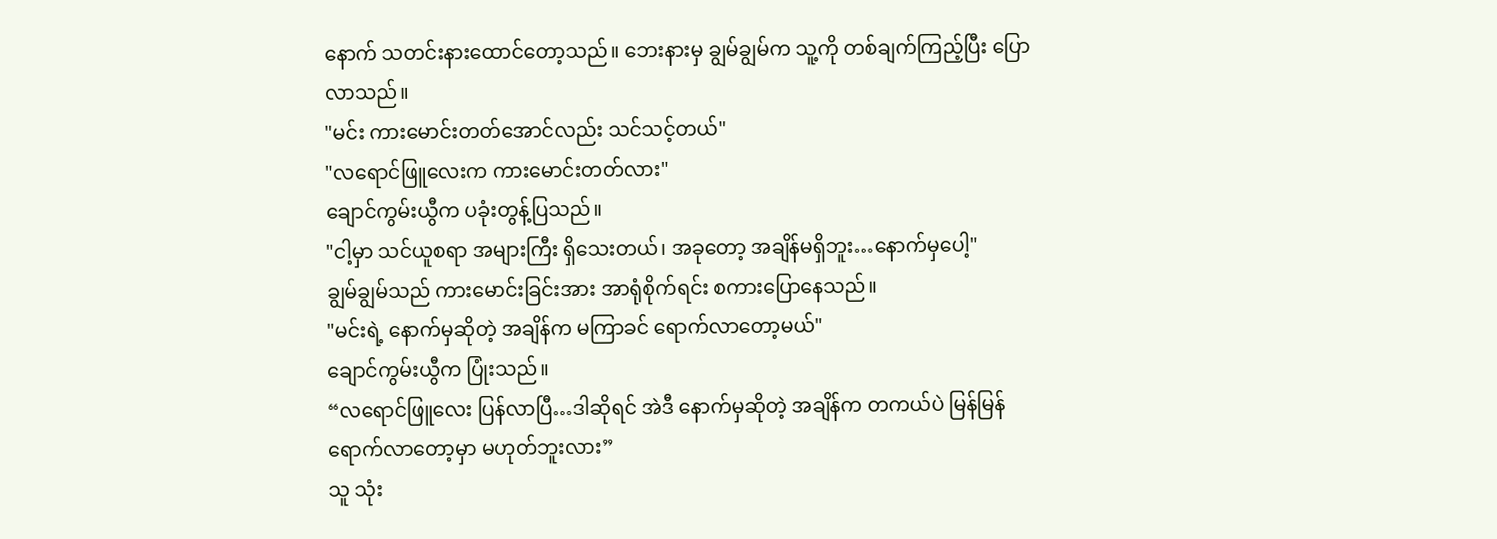နောက် သတင်းနားထောင်တော့သည်။ ဘေးနားမှ ချွမ်ချွမ်က သူ့ကို တစ်ချက်ကြည့်ပြီး ပြောလာသည်။
"မင်း ကားမောင်းတတ်အောင်လည်း သင်သင့်တယ်"
"လရောင်ဖြူလေးက ကားမောင်းတတ်လား"
ချောင်ကွမ်းယွီက ပခုံးတွန့်ပြသည်။
"ငါ့မှာ သင်ယူစရာ အများကြီး ရှိသေးတယ်၊ အခုတော့ အချိန်မရှိဘူး…နောက်မှပေါ့"
ချွမ်ချွမ်သည် ကားမောင်းခြင်းအား အာရုံစိုက်ရင်း စကားပြောနေသည်။
"မင်းရဲ့ နောက်မှဆိုတဲ့ အချိန်က မကြာခင် ရောက်လာတော့မယ်"
ချောင်ကွမ်းယွီက ပြုံးသည်။
“လရောင်ဖြူလေး ပြန်လာပြီ…ဒါဆိုရင် အဲဒီ နောက်မှဆိုတဲ့ အချိန်က တကယ်ပဲ မြန်မြန် ရောက်လာတော့မှာ မဟုတ်ဘူးလား”
သူ သုံး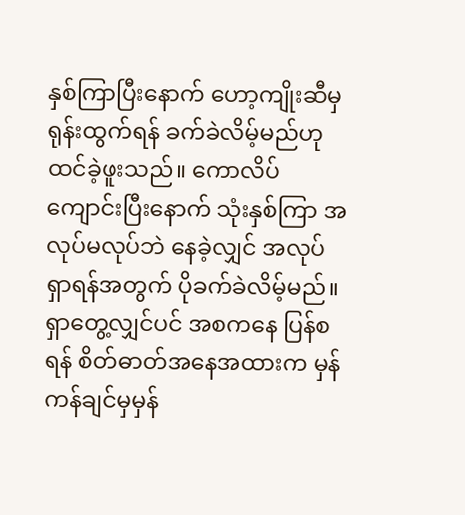နှစ်ကြာပြီးနောက် ဟော့ကျိုးဆီမှ ရုန်းထွက်ရန် ခက်ခဲလိမ့်မည်ဟု ထင်ခဲ့ဖူးသည်။ ကောလိပ်ကျောင်းပြီးနောက် သုံးနှစ်ကြာ အလုပ်မလုပ်ဘဲ နေခဲ့လျှင် အလုပ်ရှာရန်အတွက် ပိုခက်ခဲလိမ့်မည်။ ရှာတွေ့လျှင်ပင် အစကနေ ပြန်စရန် စိတ်ဓာတ်အနေအထားက မှန်ကန်ချင်မှမှန်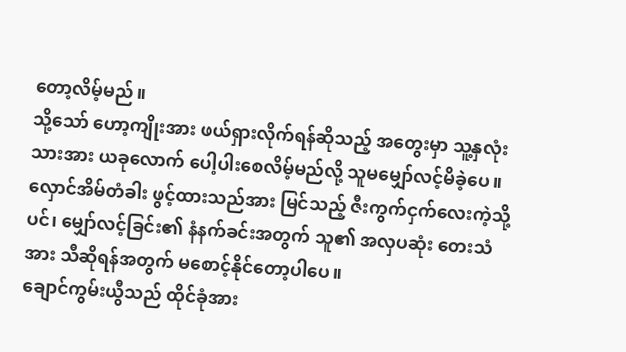တော့လိမ့်မည်။
သို့သော် ဟော့ကျိုးအား ဖယ်ရှားလိုက်ရန်ဆိုသည့် အတွေးမှာ သူ့နှလုံးသားအား ယခုလောက် ပေါ့ပါးစေလိမ့်မည်လို့ သူမမျှော်လင့်မိခဲ့ပေ။ လှောင်အိမ်တံခါး ဖွင့်ထားသည်အား မြင်သည့် ဇီးကွက်ငှက်လေးကဲ့သို့ပင်၊ မျှော်လင့်ခြင်း၏ နံနက်ခင်းအတွက် သူ၏ အလှပဆုံး တေးသံအား သီဆိုရန်အတွက် မစောင့်နိုင်တော့ပါပေ။
ချောင်ကွမ်းယွီသည် ထိုင်ခုံအား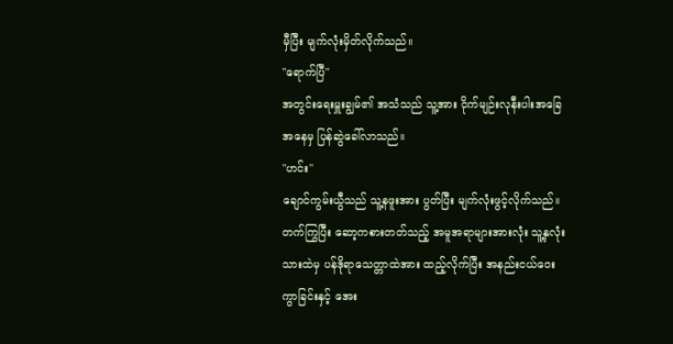မှီပြီး မျက်လုံးမှိတ်လိုက်သည်။
"ရောက်ပြီ"
အတွင်းရေးမှူးချွမ်၏ အသံသည် သူ့အား ငိုက်မျဉ်းလုနီးပါးအခြေအနေမှ ပြန်ဆွဲခေါ်လာသည်။
"ဟင်း"
ချောင်ကွမ်းယွီသည် သူ့နဖူးအား ပွတ်ပြီး မျက်လုံးဖွင့်လိုက်သည်။ တက်ကြွပြီး ဆော့ကစားတတ်သည့် အမူအရာများအားလုံး သူ့နှလုံးသားထဲမှ ပန်ဒိုရာသေတ္တာထဲအား ထည့်လိုက်ပြီး အနည်းငယ်ဝေးကွာခြင်းနှင့် အေး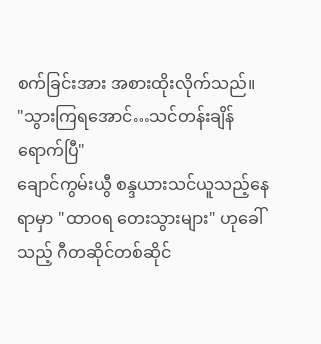စက်ခြင်းအား အစားထိုးလိုက်သည်။
"သွားကြရအောင်…သင်တန်းချိန် ရောက်ပြီ"
ချောင်ကွမ်းယွီ စန္ဒယားသင်ယူသည့်နေရာမှာ "ထာဝရ တေးသွားများ" ဟုခေါ်သည့် ဂီတဆိုင်တစ်ဆိုင်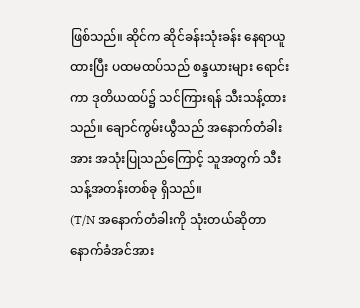ဖြစ်သည်။ ဆိုင်က ဆိုင်ခန်းသုံးခန်း နေရာယူထားပြီး ပထမထပ်သည် စန္ဒယားများ ရောင်းကာ ဒုတိယထပ်၌ သင်ကြားရန် သီးသန့်ထားသည်။ ချောင်ကွမ်းယွီသည် အနောက်တံခါးအား အသုံးပြုသည်ကြောင့် သူအတွက် သီးသန့်အတန်းတစ်ခု ရှိသည်။
(T/N အနောက်တံခါးကို သုံးတယ်ဆိုတာ နောက်ခံအင်အား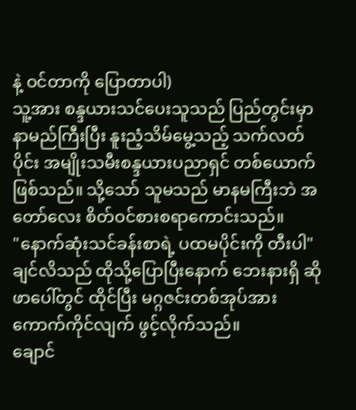နဲ့ ဝင်တာကို ပြောတာပါ)
သူ့အား စန္ဒယားသင်ပေးသူသည် ပြည်တွင်းမှာ နာမည်ကြီးပြီး နူးညံ့သိမ်မွေ့သည့် သက်လတ်ပိုင်း အမျိုးသမီးစန္ဒယားပညာရှင် တစ်ယောက်ဖြစ်သည်။ သို့သော် သူမသည် မာနမကြီးဘဲ အတော်လေး စိတ်ဝင်စားစရာကောင်းသည်။
"နောက်ဆုံးသင်ခန်းစာရဲ့ ပထမပိုင်းကို တီးပါ"
ချင်လိသည် ထိုသို့ပြောပြီးနောက် ဘေးနားရှိ ဆိုဖာပေါ်တွင် ထိုင်ပြီး မဂ္ဂဇင်းတစ်အုပ်အား ကောက်ကိုင်လျက် ဖွင့်လိုက်သည်။
ချောင်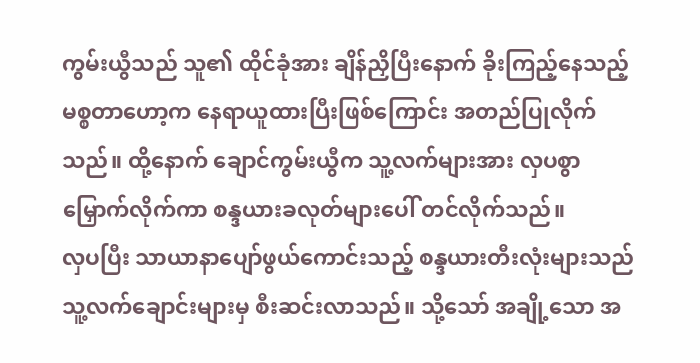ကွမ်းယွီသည် သူ၏ ထိုင်ခုံအား ချိန်ညှိပြီးနောက် ခိုးကြည့်နေသည့် မစ္စတာဟော့က နေရာယူထားပြီးဖြစ်ကြောင်း အတည်ပြုလိုက်သည်။ ထို့နောက် ချောင်ကွမ်းယွီက သူ့လက်များအား လှပစွာ မြှောက်လိုက်ကာ စန္ဒယားခလုတ်များပေါ် တင်လိုက်သည်။
လှပပြီး သာယာနာပျော်ဖွယ်ကောင်းသည့် စန္ဒယားတီးလုံးများသည် သူ့လက်ချောင်းများမှ စီးဆင်းလာသည်။ သို့သော် အချို့သော အ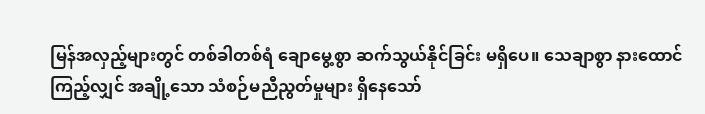မြန်အလှည့်များတွင် တစ်ခါတစ်ရံ ချောမွေ့စွာ ဆက်သွယ်နိုင်ခြင်း မရှိပေ။ သေချာစွာ နားထောင်ကြည့်လျှင် အချို့သော သံစဉ်မညီညွတ်မှုများ ရှိနေသော်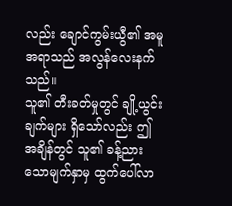လည်း ချောင်ကွမ်းယွီ၏ အမူအရာသည် အလွန်လေးနက်သည်။
သူ၏ တီးခတ်မှုတွင် ချို့ယွင်းချက်များ ရှိသော်လည်း ဤအချိန်တွင် သူ၏ ခန့်ညားသောမျက်နှာမှ ထွက်ပေါ်လာ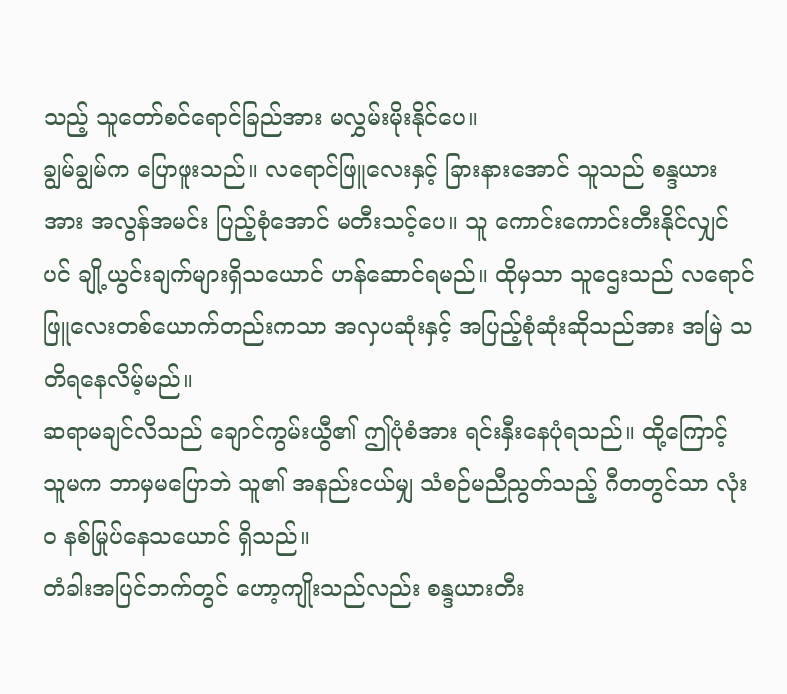သည့် သူတော်စင်ရောင်ခြည်အား မလွှမ်းမိုးနိုင်ပေ။
ချွမ်ချွမ်က ပြောဖူးသည်။ လရောင်ဖြူလေးနှင့် ခြားနားအောင် သူသည် စန္ဒယားအား အလွန်အမင်း ပြည့်စုံအောင် မတီးသင့်ပေ။ သူ ကောင်းကောင်းတီးနိုင်လျှင်ပင် ချို့ယွင်းချက်များရှိသယောင် ဟန်ဆောင်ရမည်။ ထိုမှသာ သူဌေးသည် လရောင်ဖြူလေးတစ်ယောက်တည်းကသာ အလှပဆုံးနှင့် အပြည့်စုံဆုံးဆိုသည်အား အမြဲ သတိရနေလိမ့်မည်။
ဆရာမချင်လိသည် ချောင်ကွမ်းယွီ၏ ဤပုံစံအား ရင်းနှီးနေပုံရသည်။ ထို့ကြောင့် သူမက ဘာမှမပြောဘဲ သူ၏ အနည်းငယ်မျှ သံစဉ်မညီညွတ်သည့် ဂီတတွင်သာ လုံးဝ နစ်မြုပ်နေသယောင် ရှိသည်။
တံခါးအပြင်ဘက်တွင် ဟော့ကျိုးသည်လည်း စန္ဒယားတီး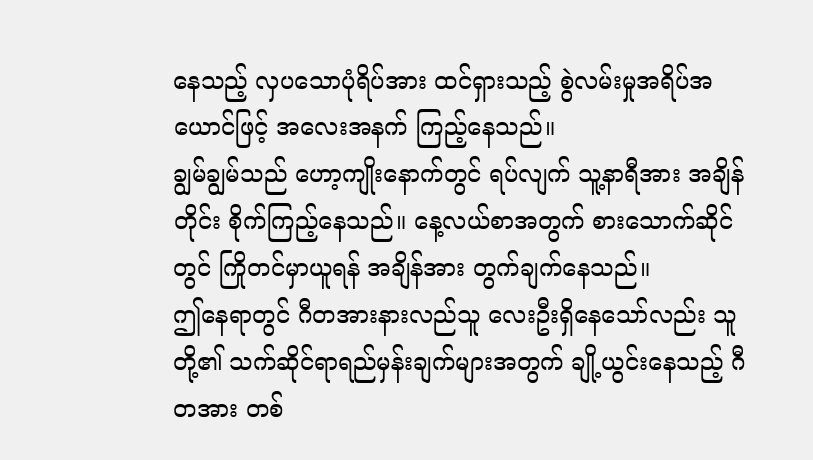နေသည့် လှပသောပုံရိပ်အား ထင်ရှားသည့် စွဲလမ်းမှုအရိပ်အယောင်ဖြင့် အလေးအနက် ကြည့်နေသည်။
ချွမ်ချွမ်သည် ဟော့ကျိုးနောက်တွင် ရပ်လျက် သူ့နာရီအား အချိန်တိုင်း စိုက်ကြည့်နေသည်။ နေ့လယ်စာအတွက် စားသောက်ဆိုင်တွင် ကြိုတင်မှာယူရန် အချိန်အား တွက်ချက်နေသည်။
ဤနေရာတွင် ဂီတအားနားလည်သူ လေးဦးရှိနေသော်လည်း သူတို့၏ သက်ဆိုင်ရာရည်မှန်းချက်များအတွက် ချို့ယွင်းနေသည့် ဂီတအား တစ်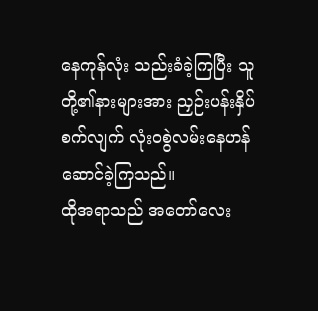နေကုန်လုံး သည်းခံခဲ့ကြပြီး သူတို့၏နားများအား ညှဉ်းပန်းနှိပ်စက်လျက် လုံးဝစွဲလမ်းနေဟန်ဆောင်ခဲ့ကြသည်။
ထိုအရာသည် အတော်လေး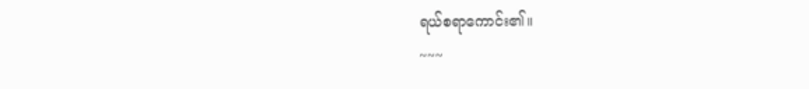ရယ်စရာကောင်း၏။
~~~